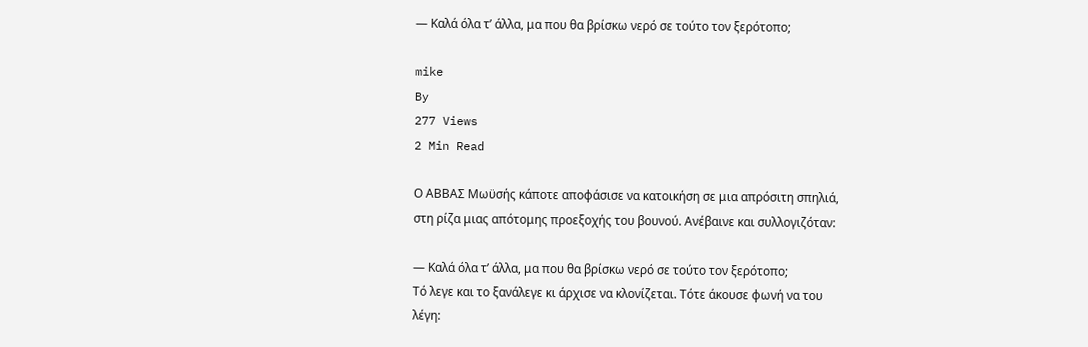— Καλά όλα τ’ άλλα, μα που θα βρίσκω νερό σε τούτο τον ξερότοπο;

mike
By
277 Views
2 Min Read

Ο ΑΒΒΑΣ Μωϋσής κάποτε αποφάσισε να κατοικήση σε μια απρόσιτη σπηλιά, στη ρίζα μιας απότομης προεξοχής του βουνού. Ανέβαινε και συλλογιζόταν:

— Καλά όλα τ’ άλλα, μα που θα βρίσκω νερό σε τούτο τον ξερότοπο;
Τό λεγε και το ξανάλεγε κι άρχισε να κλονίζεται. Τότε άκουσε φωνή να του λέγη: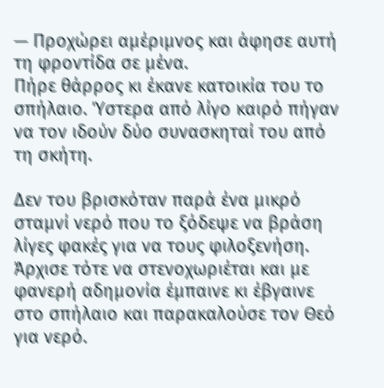— Προχώρει αμέριμνος και άφησε αυτή τη φροντίδα σε μένα.
Πήρε θάρρος κι έκανε κατοικία του το σπήλαιο. Ύστερα από λίγο καιρό πήγαν να τον ιδούν δύο συνασκηταί του από τη σκήτη.

Δεν του βρισκόταν παρά ένα μικρό σταμνί νερό που το ξόδεψε να βράση λίγες φακές για να τους φιλοξενήση. Άρχισε τότε να στενοχωριέται και με φανερή αδημονία έμπαινε κι έβγαινε στο σπήλαιο και παρακαλούσε τον Θεό για νερό.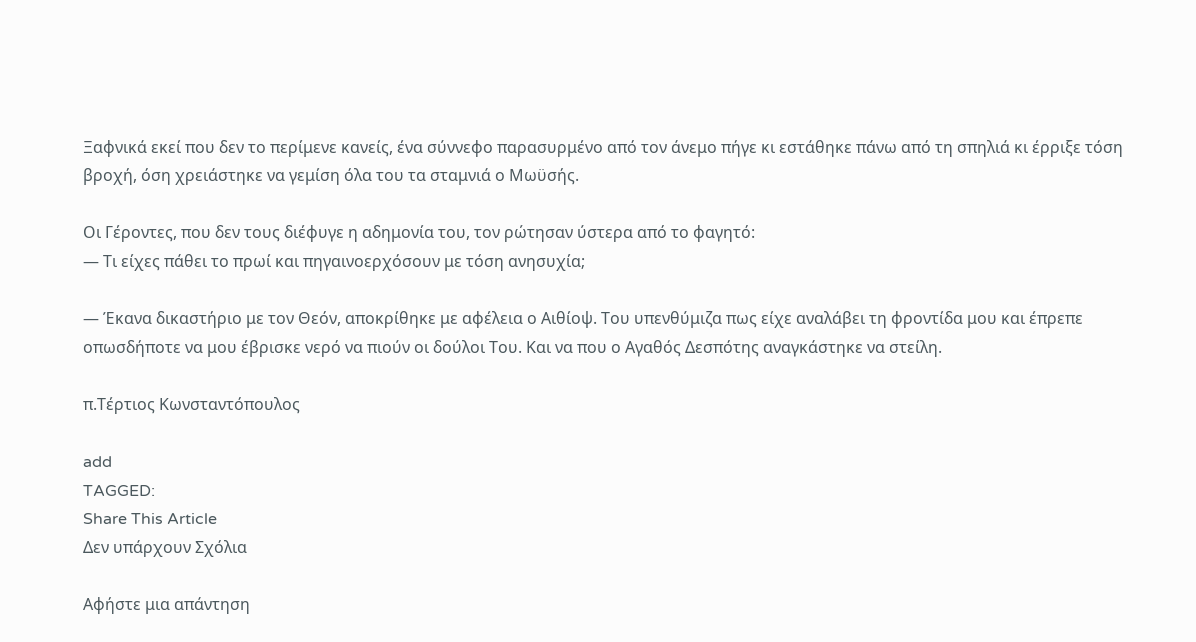Ξαφνικά εκεί που δεν το περίμενε κανείς, ένα σύννεφο παρασυρμένο από τον άνεμο πήγε κι εστάθηκε πάνω από τη σπηλιά κι έρριξε τόση βροχή, όση χρειάστηκε να γεμίση όλα του τα σταμνιά ο Μωϋσής.

Οι Γέροντες, που δεν τους διέφυγε η αδημονία του, τον ρώτησαν ύστερα από το φαγητό:
— Τι είχες πάθει το πρωί και πηγαινοερχόσουν με τόση ανησυχία;

— Έκανα δικαστήριο με τον Θεόν, αποκρίθηκε με αφέλεια ο Αιθίοψ. Του υπενθύμιζα πως είχε αναλάβει τη φροντίδα μου και έπρεπε οπωσδήποτε να μου έβρισκε νερό να πιούν οι δούλοι Του. Και να που ο Αγαθός Δεσπότης αναγκάστηκε να στείλη.

π.Τέρτιος Κωνσταντόπουλος

add
TAGGED:
Share This Article
Δεν υπάρχουν Σχόλια

Αφήστε μια απάντηση